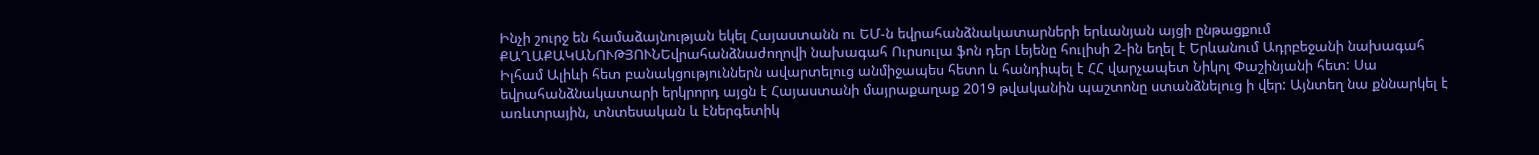Ինչի շուրջ են համաձայնության եկել Հայաստանն ու ԵՄ-ն եվրահանձնակատարների երևանյան այցի ընթացքում
ՔԱՂԱՔԱԿԱՆՈՒԹՅՈՒՆԵվրահանձնաժողովի նախագահ Ուրսուլա ֆոն դեր Լեյենը հուլիսի 2-ին եղել է Երևանում Ադրբեջանի նախագահ Իլհամ Ալիևի հետ բանակցություններն ավարտելուց անմիջապես հետո և հանդիպել է ՀՀ վարչապետ Նիկոլ Փաշինյանի հետ: Սա եվրահանձնակատարի երկրորդ այցն է Հայաստանի մայրաքաղաք 2019 թվականին պաշտոնը ստանձնելուց ի վեր: Այնտեղ նա քննարկել է առևտրային, տնտեսական և էներգետիկ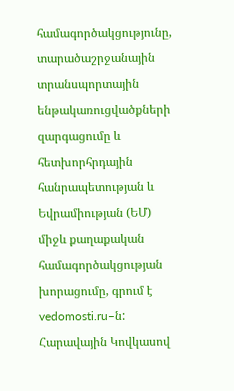համագործակցությունը, տարածաշրջանային տրանսպորտային ենթակառուցվածքների զարգացումը և հետխորհրդային հանրապետության և Եվրամիության (ԵՄ) միջև քաղաքական համագործակցության խորացումը, գրում է vedomosti.ru–ն:
Հարավային Կովկասով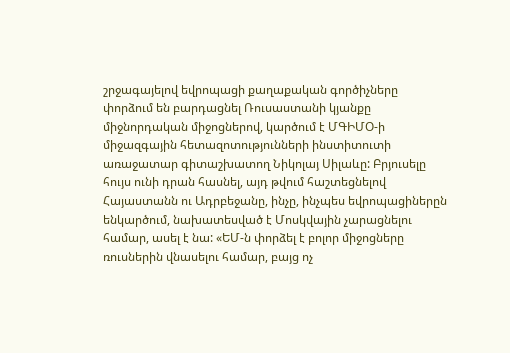շրջագայելով եվրոպացի քաղաքական գործիչները փորձում են բարդացնել Ռուսաստանի կյանքը միջնորդական միջոցներով, կարծում է ՄԳԻՄՕ-ի միջազգային հետազոտությունների ինստիտուտի առաջատար գիտաշխատող Նիկոլայ Սիլաևը: Բրյուսելը հույս ունի դրան հասնել, այդ թվում հաշտեցնելով Հայաստանն ու Ադրբեջանը, ինչը, ինչպես եվրոպացիներըն ենկարծում, նախատեսված է Մոսկվային չարացնելու համար, ասել է նա: «ԵՄ-ն փորձել է բոլոր միջոցները ռուսներին վնասելու համար, բայց ոչ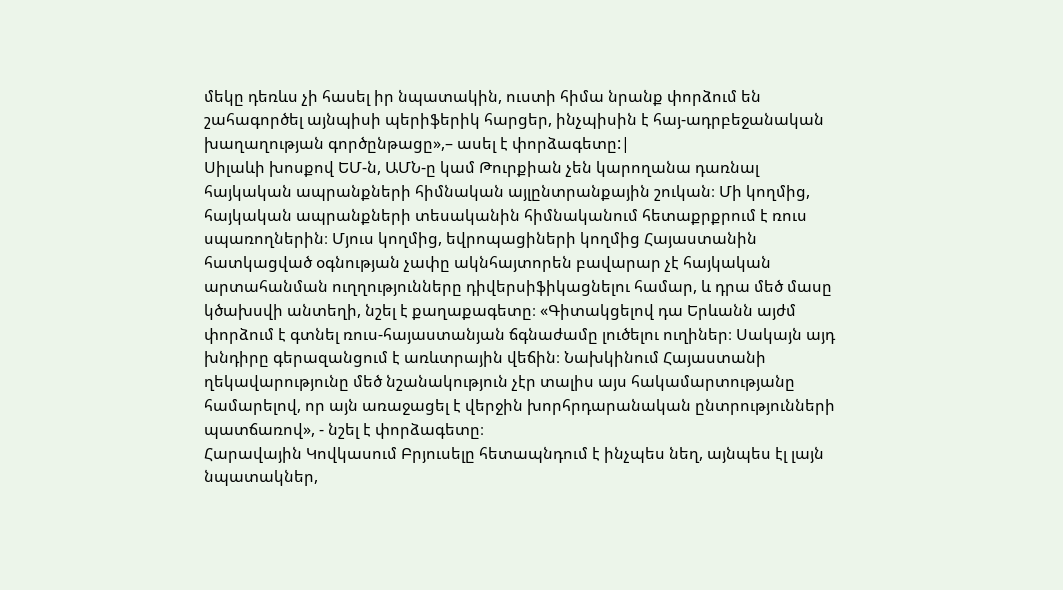մեկը դեռևս չի հասել իր նպատակին, ուստի հիմա նրանք փորձում են շահագործել այնպիսի պերիֆերիկ հարցեր, ինչպիսին է հայ-ադրբեջանական խաղաղության գործընթացը»,– ասել է փորձագետը:|
Սիլաևի խոսքով ԵՄ-ն, ԱՄՆ-ը կամ Թուրքիան չեն կարողանա դառնալ հայկական ապրանքների հիմնական այլընտրանքային շուկան։ Մի կողմից, հայկական ապրանքների տեսականին հիմնականում հետաքրքրում է ռուս սպառողներին։ Մյուս կողմից, եվրոպացիների կողմից Հայաստանին հատկացված օգնության չափը ակնհայտորեն բավարար չէ հայկական արտահանման ուղղությունները դիվերսիֆիկացնելու համար, և դրա մեծ մասը կծախսվի անտեղի, նշել է քաղաքագետը։ «Գիտակցելով դա Երևանն այժմ փորձում է գտնել ռուս-հայաստանյան ճգնաժամը լուծելու ուղիներ։ Սակայն այդ խնդիրը գերազանցում է առևտրային վեճին։ Նախկինում Հայաստանի ղեկավարությունը մեծ նշանակություն չէր տալիս այս հակամարտությանը համարելով, որ այն առաջացել է վերջին խորհրդարանական ընտրությունների պատճառով», - նշել է փորձագետը։
Հարավային Կովկասում Բրյուսելը հետապնդում է ինչպես նեղ, այնպես էլ լայն նպատակներ,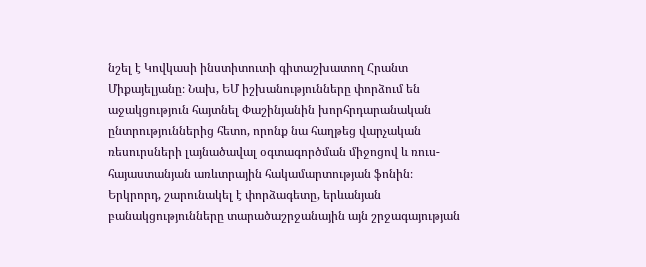նշել է Կովկասի ինստիտուտի գիտաշխատող Հրանտ Միքայելյանը։ Նախ, ԵՄ իշխանությունները փորձում են աջակցություն հայտնել Փաշինյանին խորհրդարանական ընտրություններից հետո, որոնք նա հաղթեց վարչական ռեսուրսների լայնածավալ օգտագործման միջոցով և ռուս-հայաստանյան առևտրային հակամարտության ֆոնին։ Երկրորդ, շարունակել է փորձագետը, երևանյան բանակցությունները տարածաշրջանային այն շրջագայության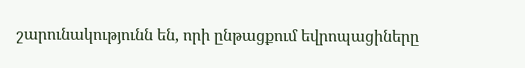շարունակությունն են, որի ընթացքում եվրոպացիները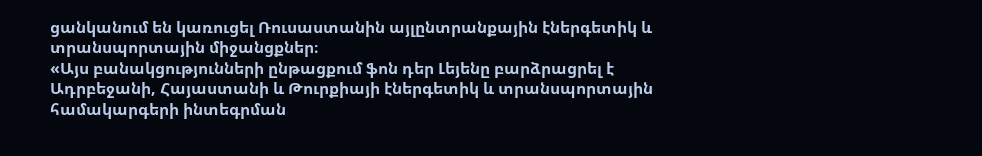ցանկանում են կառուցել Ռուսաստանին այլընտրանքային էներգետիկ և տրանսպորտային միջանցքներ։
«Այս բանակցությունների ընթացքում ֆոն դեր Լեյենը բարձրացրել է Ադրբեջանի, Հայաստանի և Թուրքիայի էներգետիկ և տրանսպորտային համակարգերի ինտեգրման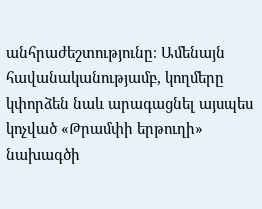անհրաժեշտությունը։ Ամենայն հավանականությամբ, կողմերը կփորձեն նաև արագացնել այսպես կոչված «Թրամփի երթուղի» նախագծի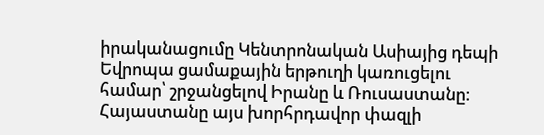իրականացումը Կենտրոնական Ասիայից դեպի Եվրոպա ցամաքային երթուղի կառուցելու համար՝ շրջանցելով Իրանը և Ռուսաստանը։ Հայաստանը այս խորհրդավոր փազլի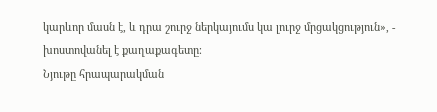կարևոր մասն է, և դրա շուրջ ներկայումս կա լուրջ մրցակցություն», - խոստովանել է քաղաքագետը։
Նյութը հրապարակման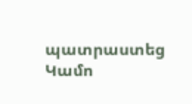պատրաստեց Կամո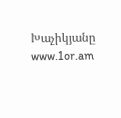Խաչիկյանը
www.1or.am